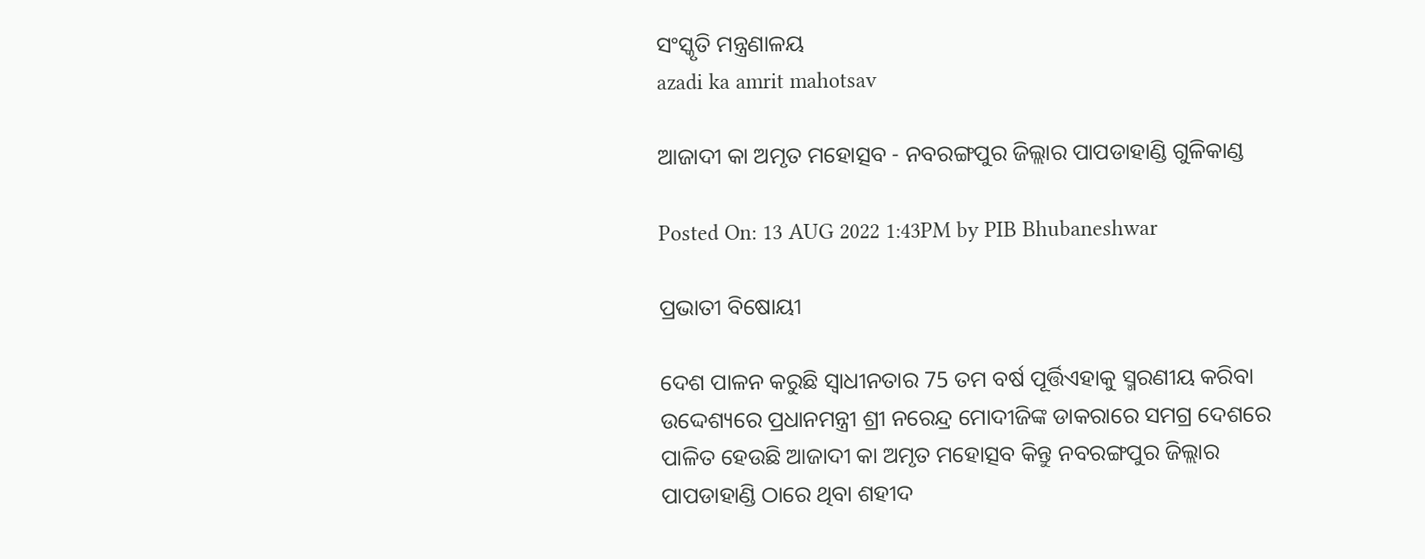ସଂସ୍କୃତି ମନ୍ତ୍ରଣାଳୟ
azadi ka amrit mahotsav

ଆଜାଦୀ କା ଅମୃତ ମହୋତ୍ସବ - ନବରଙ୍ଗପୁର ଜିଲ୍ଲାର ପାପଡାହାଣ୍ଡି ଗୁଳିକାଣ୍ଡ

Posted On: 13 AUG 2022 1:43PM by PIB Bhubaneshwar

ପ୍ରଭାତୀ ବିଷୋୟୀ

ଦେଶ ପାଳନ କରୁଛି ସ୍ଵାଧୀନତାର 75 ତମ ବର୍ଷ ପୂର୍ତ୍ତିଏହାକୁ ସ୍ମରଣୀୟ କରିବା ଉଦ୍ଦେଶ୍ୟରେ ପ୍ରଧାନମନ୍ତ୍ରୀ ଶ୍ରୀ ନରେନ୍ଦ୍ର ମୋଦୀଜିଙ୍କ ଡାକରାରେ ସମଗ୍ର ଦେଶରେ ପାଳିତ ହେଉଛି ଆଜାଦୀ କା ଅମୃତ ମହୋତ୍ସବ କିନ୍ତୁ ନବରଙ୍ଗପୁର ଜିଲ୍ଲାର ପାପଡାହାଣ୍ଡି ଠାରେ ଥିବା ଶହୀଦ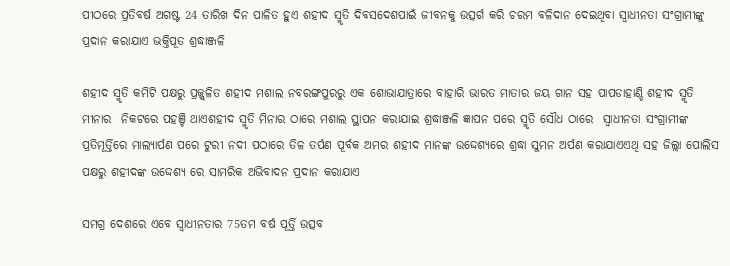ପୀଠରେ ପ୍ରତିବର୍ଷ ଅଗଷ୍ଟ 24 ତାରିଖ ଦିନ ପାଳିତ ହୁଏ ଶହୀଦ ସ୍ମୃତି ଦିବସଦେଶପାଇଁ ଜୀବନକୁ ଉତ୍ସର୍ଗ କରି ଚରମ ବଳିଦାନ ଦେଇଥିବା ସ୍ଵାଧୀନତା ସଂଗ୍ରାମୀଙ୍କୁ ପ୍ରଦାନ କରାଯାଏ ଭକ୍ତିପୂତ ଶ୍ରଦ୍ଧାଞ୍ଜଳି

ଶହୀଦ ସ୍ମୃତି କମିଟି ପକ୍ଷରୁ ପ୍ରଜ୍ଜ୍ଵଳିତ ଶହୀଦ ମଶାଲ ନବରଙ୍ଗପୁରରୁ ଏକ ଶୋଭାଯାତ୍ରାରେ ବାହାରି ଭାରତ ମାତାର ଜୟ ଗାନ ସହ ପାପଡାହାଣ୍ଡି ଶହୀଦ ସ୍ମୃତି ମୀନାର  ନିକଟରେ ପହଞ୍ଚି ଥାଏଶହୀଦ ସ୍ମୃତି ମିନାର ଠାରେ ମଶାଲ ସ୍ଥାପନ କରାଯାଇ ଶ୍ରଦ୍ଧାଞ୍ଜଳି ଜ୍ଞାପନ ପରେ ସ୍ମୃତି ସୌଧ ଠାରେ  ସ୍ଵାଧୀନତା ସଂଗ୍ରାମୀଙ୍କ ପ୍ରତିମୂର୍ତ୍ତିରେ ମାଲ୍ୟାର୍ପଣ ପରେ ଟୁରୀ ନଦୀ ପଠାରେ ତିଳ ତର୍ପଣ ପୂର୍ବକ ଅମର ଶହୀଦ ମାନଙ୍କ ଉଦ୍ଦେଶ୍ୟରେ ଶ୍ରଦ୍ଧା ସୁମନ ଅର୍ପଣ କରାଯାଏଏଥି ସହ ଜିଲ୍ଲା ପୋଲିସ ପକ୍ଷରୁ ଶହୀଦଙ୍କ ଉଦ୍ଦେଶ୍ୟ ରେ ସାମରିକ ଅଭିବାଦନ ପ୍ରଦାନ କରାଯାଏ

ସମଗ୍ର ଦେଶରେ ଏବେ ସ୍ଵାଧୀନତାର 75ତମ ବର୍ଷ ପୂର୍ତ୍ତି ଉତ୍ସବ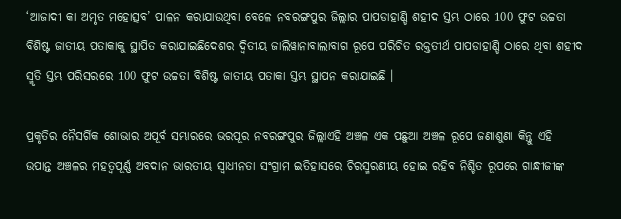‘ଆଜାଦୀ କା ଅମୃତ ମହୋତ୍ସବ’ ପାଳନ କରାଯାଉଥିବା ବେଳେ ନବରଙ୍ଗପୁର ଜିଲ୍ଲାର ପାପଡାହାଣ୍ଡି ଶହୀଦ ସ୍ତମ୍ଭ ଠାରେ 100 ଫୁଟ ଉଚ୍ଚତା ବିଶିଷ୍ଟ ଜାତୀୟ ପତାକାକୁ ସ୍ଥାପିତ କରାଯାଇଛିଦେଶର ଦ୍ଵିତୀୟ ଜାଲିୱାନାବାଲାବାଗ ରୂପେ ପରିଚିତ ରକ୍ତତୀର୍ଥ ପାପଡାହାଣ୍ଡି ଠାରେ ଥିବା ଶହୀଦ ସ୍ମୃତି ସ୍ତମ୍ଭ ପରିସରରେ 100 ଫୁଟ ଉଚ୍ଚତା ବିଶିଷ୍ଟ ଜାତୀୟ ପତାକା ସ୍ତମ୍ଭ ସ୍ଥାପନ କରାଯାଇଛି ।

ପ୍ରକୃତିର ନୈସର୍ଗିକ ଶୋଭାର ଅପୂର୍ବ ସମ୍ଭାରରେ ଭରପୂର ନବରଙ୍ଗପୁର ଜିଲ୍ଲାଏହି ଅଞ୍ଚଳ ଏକ ପଛୁଆ ଅଞ୍ଚଳ ରୂପେ ଜଣାଶୁଣା କିନ୍ତୁ ଏହି ଉପାନ୍ତ ଅଞ୍ଚଳର ମହତ୍ଵପୂର୍ଣ୍ଣ ଅବଦାନ ଭାରତୀୟ ସ୍ଵାଧୀନତା ସଂଗ୍ରାମ ଇତିହାସରେ ଚିରସ୍ମରଣୀୟ ହୋଇ ରହିବ ନିଶ୍ଚିତ ରୂପରେ ଗାନ୍ଧୀଜୀଙ୍କ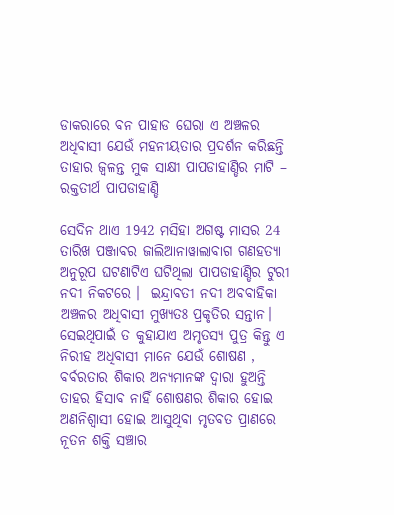ଡାକରାରେ ବନ ପାହାଡ ଘେରା ଏ ଅଞ୍ଚଳର ଅଧିବାସୀ ଯେଉଁ ମହନୀୟତାର ପ୍ରଦର୍ଶନ କରିଛନ୍ତି ତାହାର ଜ୍ଵଳନ୍ତ ମୁକ ସାକ୍ଷୀ ପାପଡାହାଣ୍ଡିର ମାଟି – ରକ୍ତତୀର୍ଥ ପାପଡାହାଣ୍ଡି

ସେଦିନ ଥାଏ 1942 ମସିହା ଅଗଷ୍ଟ ମାସର 24 ତାରିଖ ପଞ୍ଜାବର ଜାଲିଆନାୱାଲାବାଗ ଗଣହତ୍ୟା ଅନୁରୂପ ଘଟଣାଟିଏ ଘଟିଥିଲା ପାପଡାହାଣ୍ଡିର ଟୁରୀ ନଦୀ ନିକଟରେ ।  ଇନ୍ଦ୍ରାବତୀ ନଦୀ ଅବବାହିକା ଅଞ୍ଚଳର ଅଧିବାସୀ ମୁଖ୍ୟତଃ ପ୍ରକୃତିର ସନ୍ତାନ। ସେଇଥିପାଇଁ ତ କୁହାଯାଏ ଅମୃତସ୍ୟ ପୁତ୍ର କିନ୍ତୁ ଏ ନିରୀହ ଅଧିବାସୀ ମାନେ ଯେଉଁ ଶୋଷଣ , ବର୍ବରତାର ଶିକାର ଅନ୍ୟମାନଙ୍କ ଦ୍ଵାରା ହୁଅନ୍ତି ତାହର ହିସାବ ନାହିଁ ଶୋଷଣର ଶିକାର ହୋଇ ଅଣନିଶ୍ଵାସୀ ହୋଇ ଆସୁଥିବା ମୃତବତ ପ୍ରାଣରେ ନୂତନ ଶକ୍ତି ସଞ୍ଚାର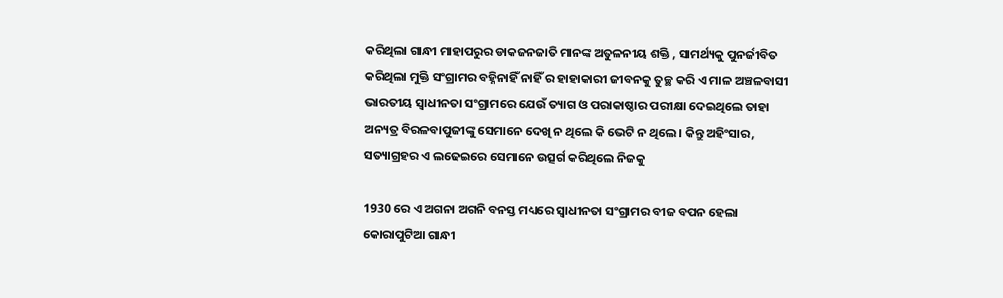କରିଥିଲା ଗାନ୍ଧୀ ମାହାପରୁର ଡାକଜନଜାତି ମାନଙ୍କ ଅତୁଳନୀୟ ଶକ୍ତି , ସାମର୍ଥ୍ୟକୁ ପୁନର୍ଜୀବିତ କରିଥିଲା ମୁକ୍ତି ସଂଗ୍ରାମର ବହ୍ନିନାହିଁ ନାହିଁ ର ହାହାକାରୀ ଜୀବନକୁ ତୁଚ୍ଛ କରି ଏ ମାଳ ଅଞ୍ଚଳବାସୀ ଭାରତୀୟ ସ୍ଵାଧୀନତା ସଂଗ୍ରାମରେ ଯେଉଁ ତ୍ୟାଗ ଓ ପରାକାଷ୍ଠାର ପରୀକ୍ଷା ଦେଇଥିଲେ ତାହା ଅନ୍ୟତ୍ର ବିରଳବାପୁଜୀଙ୍କୁ ସେମାନେ ଦେଖି ନ ଥିଲେ କି ଭେଟି ନ ଥିଲେ। କିନ୍ତୁ ଅହିଂସାର, ସତ୍ୟାଗ୍ରହର ଏ ଲଢେଇରେ ସେମାନେ ଉତ୍ସର୍ଗ କରିଥିଲେ ନିଜକୁ

1930 ରେ ଏ ଅଗନା ଅଗନି ବନସ୍ତ ମଧ୍ୟରେ ସ୍ଵାଧୀନତା ସଂଗ୍ରାମର ବୀଜ ବପନ ହେଲା କୋରାପୁଟିଆ ଗାନ୍ଧୀ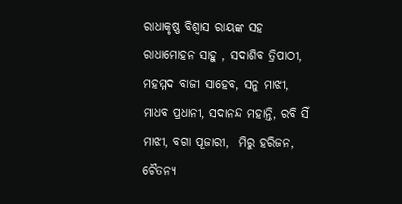ରାଧାକୃଷ୍ଣ ବିଶ୍ଵାସ ରାୟଙ୍କ ସହ  ରାଧାମୋହନ ସାହୁ , ସଦାଶିବ ତ୍ରିପାଠୀ, ମହମ୍ମଦ ବାଜୀ ସାହେବ, ସନୁ ମାଝୀ, ମାଧବ ପ୍ରଧାନୀ, ସଦାନନ୍ଦ ମହାନ୍ତି, ରବି ସିଁ ମାଝୀ, ବଗା ପୂଜାରୀ,  ମିରୁ ହରିଜନ, ଚୈତନ୍ୟ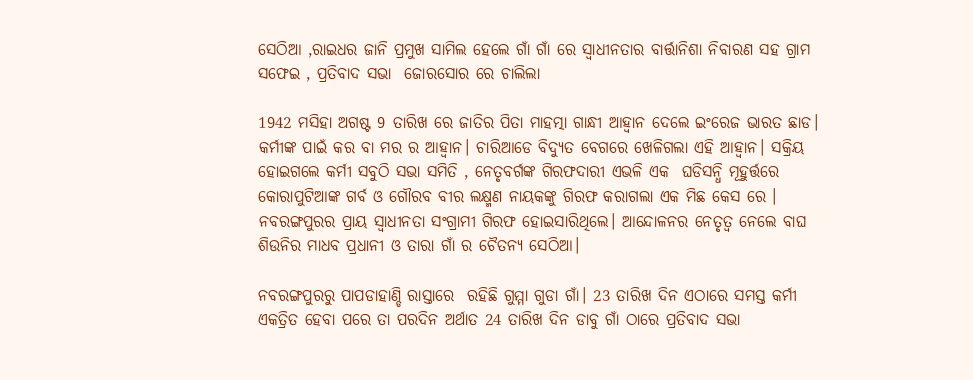ସେଠିଆ ,ରାଇଧର ଜାନି ପ୍ରମୁଖ ସାମିଲ ହେଲେ ଗାଁ ଗାଁ ରେ ସ୍ଵାଧୀନତାର ବାର୍ତ୍ତାନିଶା ନିବାରଣ ସହ ଗ୍ରାମ ସଫେଇ , ପ୍ରତିବାଦ ସଭା  ଜୋରସୋର ରେ ଚାଲିଲା

1942 ମସିହା ଅଗଷ୍ଟ 9 ତାରିଖ ରେ ଜାତିର ପିତା ମାହତ୍ମା ଗାନ୍ଧୀ ଆହ୍ଵାନ ଦେଲେ ଇଂରେଜ ଭାରତ ଛାଡ। କର୍ମୀଙ୍କ ପାଇଁ କର ବା ମର ର ଆହ୍ଵାନ। ଚାରିଆଡେ ବିଦ୍ୟୁତ ବେଗରେ ଖେଳିଗଲା ଏହି ଆହ୍ଵାନ। ସକ୍ରିୟ ହୋଇଗଲେ କର୍ମୀ ସବୁଠି ସଭା ସମିତି , ନେତୃବର୍ଗଙ୍କ ଗିରଫଦାରୀ ଏଭଳି ଏକ  ଘଡିସନ୍ଧି ମୂହୁର୍ତ୍ତରେ କୋରାପୁଟିଆଙ୍କ ଗର୍ବ ଓ ଗୌରବ ବୀର ଲକ୍ଷ୍ମଣ ନାୟକଙ୍କୁ ଗିରଫ କରାଗଲା ଏକ ମିଛ କେସ ରେ ।  ନବରଙ୍ଗପୁରର ପ୍ରାୟ ସ୍ଵାଧୀନତା ସଂଗ୍ରାମୀ ଗିରଫ ହୋଇସାରିଥିଲେ। ଆନ୍ଦୋଳନର ନେତୃତ୍ଵ ନେଲେ ବାଘ ଶିଉନିର ମାଧବ ପ୍ରଧାନୀ ଓ ତାରା ଗାଁ ର ଚୈତନ୍ୟ ସେଠିଆ।

ନବରଙ୍ଗପୁରରୁ ପାପଡାହାଣ୍ଡି ରାସ୍ତାରେ  ରହିଛି ଗୁମ୍ମା ଗୁଡା ଗାଁ। 23 ତାରିଖ ଦିନ ଏଠାରେ ସମସ୍ତ କର୍ମୀ ଏକତ୍ରିତ ହେବା ପରେ ତା ପରଦିନ ଅର୍ଥାତ 24 ତାରିଖ ଦିନ ଡାବୁ ଗାଁ ଠାରେ ପ୍ରତିବାଦ ସଭା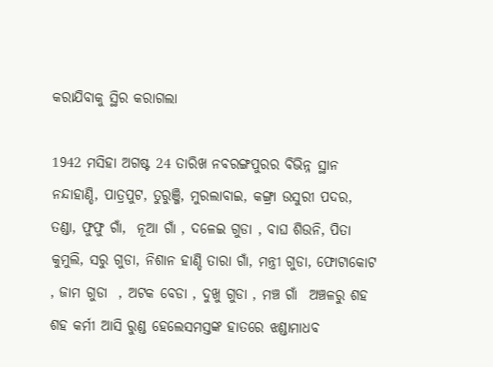କରାଯିବାକୁ ସ୍ଥିର କରାଗଲା

1942 ମସିହା ଅଗଷ୍ଟ 24 ତାରିଖ ନବରଙ୍ଗପୁରର ବିଭିନ୍ନ ସ୍ଥାନ ନନ୍ଦାହାଣ୍ଡି, ପାତ୍ରପୁଟ, ତୁରୁଞ୍ଜି, ମୁରଲାବାଇ, କଙ୍ଗ୍ରା ଉସୁରୀ ପଦର, ତଣ୍ଡା, ଫୁଫୁ ଗାଁ,  ନୂଆ ଗାଁ , ଦଳେଇ ଗୁଡା , ବାଘ ଶିଉନି, ପିତା କୁମୁଲି, ସରୁ ଗୁଡା, ନିଶାନ ହାଣ୍ଡି ତାରା ଗାଁ, ମନ୍ତ୍ରୀ ଗୁଡା, ଫୋଟାକୋଟ , ଜାମ ଗୁଡା  , ଅଟକ ବେଡା , ଦୁଖୁ ଗୁଡା , ମଞ୍ଚ ଗାଁ  ଅଞ୍ଚଳରୁ ଶହ ଶହ କର୍ମୀ ଆସି ରୁଣ୍ଡ ହେଲେସମସ୍ତଙ୍କ ହାତରେ ଝଣ୍ଡାମାଧବ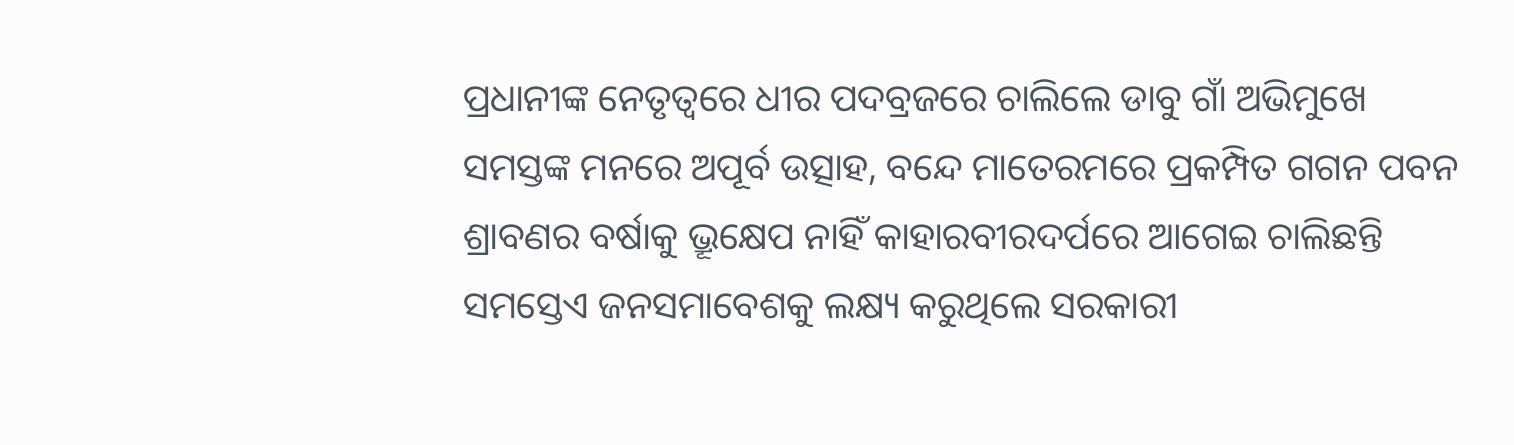ପ୍ରଧାନୀଙ୍କ ନେତୃତ୍ଵରେ ଧୀର ପଦବ୍ରଜରେ ଚାଲିଲେ ଡାବୁ ଗାଁ ଅଭିମୁଖେ ସମସ୍ତଙ୍କ ମନରେ ଅପୂର୍ବ ଉତ୍ସାହ, ବନ୍ଦେ ମାତେରମରେ ପ୍ରକମ୍ପିତ ଗଗନ ପବନ ଶ୍ରାବଣର ବର୍ଷାକୁ ଭ୍ରୂକ୍ଷେପ ନାହିଁ କାହାରବୀରଦର୍ପରେ ଆଗେଇ ଚାଲିଛନ୍ତି ସମସ୍ତେଏ ଜନସମାବେଶକୁ ଲକ୍ଷ୍ୟ କରୁଥିଲେ ସରକାରୀ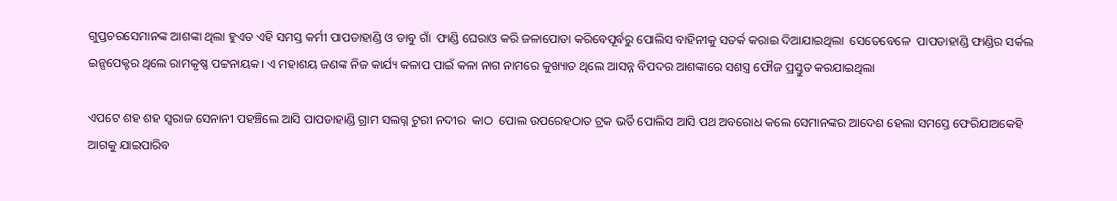ଗୁପ୍ତଚରସେମାନଙ୍କ ଆଶଙ୍କା ଥିଲା ହୁଏତ ଏହି ସମସ୍ତ କର୍ମୀ ପାପଡାହାଣ୍ଡି ଓ ଡାବୁ ଗାଁ  ଫାଣ୍ଡି ଘେରାଓ କରି ଜଳାପୋଡା କରିବେପୂର୍ବରୁ ପୋଲିସ ବାହିନୀକୁ ସତର୍କ କରାଇ ଦିଆଯାଇଥିଲା  ସେତେବେଳେ  ପାପଡାହାଣ୍ଡି ଫାଣ୍ଡିର ସର୍କଲ ଇନ୍ସପେକ୍ଟର ଥିଲେ ରାମକୃଷ୍ଣ ପଟ୍ଟନାୟକ। ଏ ମହାଶୟ ଜଣଙ୍କ ନିଜ କାର୍ଯ୍ୟ କଳାପ ପାଇଁ କଳା ନାଗ ନାମରେ କୁଖ୍ୟାତ ଥିଲେ ଆସନ୍ନ ବିପଦର ଆଶଙ୍କାରେ ସଶସ୍ତ୍ର ଫୌଜ ପ୍ରସ୍ତୁତ କରଯାଇଥିଲା

ଏପଟେ ଶହ ଶହ ସ୍ଵରାଜ ସେନାନୀ ପହଞ୍ଚିଲେ ଆସି ପାପଡାହାଣ୍ଡି ଗ୍ରାମ ସଲଗ୍ନ ଟୁରୀ ନଦୀର  କାଠ  ପୋଲ ଉପରେହଠାତ ଟ୍ରକ ଭର୍ତି ପୋଲିସ ଆସି ପଥ ଅବରୋଧ କଲେ ସେମାନଙ୍କର ଆଦେଶ ହେଲା ସମସ୍ତେ ଫେରିଯାଅକେହି ଆଗକୁ ଯାଇପାରିବ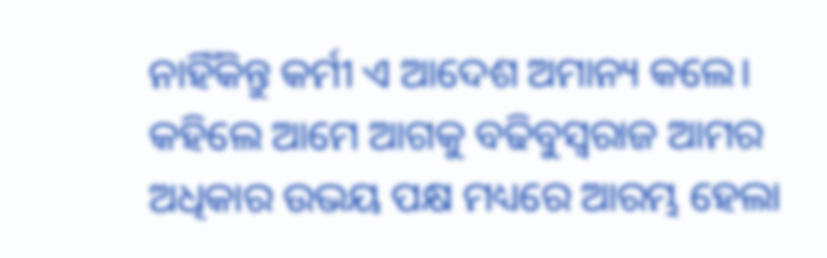ନାହିଁକିନ୍ତୁ କର୍ମୀ ଏ ଆଦେଶ ଅମାନ୍ୟ କଲେ। କହିଲେ ଆମେ ଆଗକୁ ବଢିବୁସ୍ଵରାଜ ଆମର ଅଧିକାର ଉଭୟ ପକ୍ଷ ମଧ୍ୟରେ ଆରମ୍ଭ ହେଲା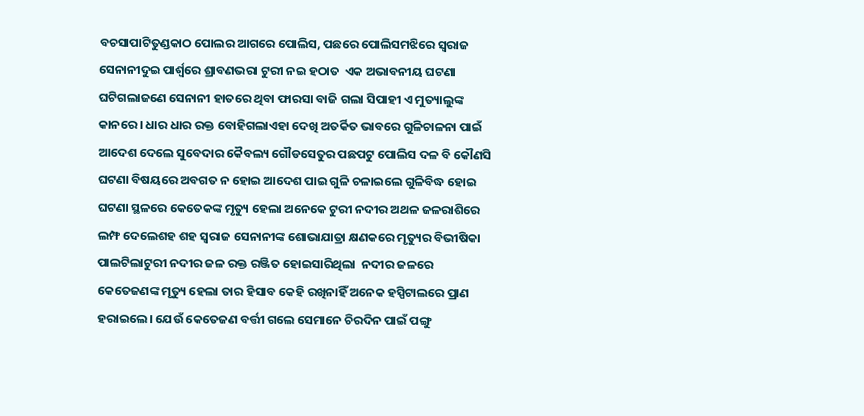ବଚସାପାଟିତୁଣ୍ଡକାଠ ପୋଲର ଆଗରେ ପୋଲିସ, ପଛରେ ପୋଲିସମଝିରେ ସ୍ଵରାଜ ସେନାନୀଦୁଇ ପାର୍ଶ୍ଵରେ ଶ୍ରାବଣଭରା ଟୁରୀ ନଇ ହଠାତ  ଏକ ଅଭାବନୀୟ ଘଟଣା ଘଟିଗଲାଜଣେ ସେନାନୀ ହାତରେ ଥିବା ଫାରସା ବାଜି ଗଲା ସିପାହୀ ଏ ମୁତ୍ୟାଲୁଙ୍କ କାନରେ । ଧାର ଧାର ରକ୍ତ ବୋହିଗଲାଏହା ଦେଖି ଅତର୍କିତ ଭାବରେ ଗୁଳିଚାଳନା ପାଇଁ ଆଦେଶ ଦେଲେ ସୁବେଦାର କୈବଲ୍ୟ ଗୌଡସେତୁର ପଛପଟୁ ପୋଲିସ ଦଳ ବି କୌଣସି ଘଟଣା ବିଷୟରେ ଅବଗତ ନ ହୋଇ ଆଦେଶ ପାଇ ଗୁଳି ଚଳାଇଲେ ଗୁଳିବିଦ୍ଧ ହୋଇ ଘଟଣା ସ୍ଥଳରେ କେତେକଙ୍କ ମୃତ୍ୟୁ ହେଲା ଅନେକେ ଟୁରୀ ନଦୀର ଅଥଳ ଜଳରାଶିରେ ଲମ୍ଫ ଦେଲେଶହ ଶହ ସ୍ଵରାଜ ସେନାନୀଙ୍କ ଶୋଭାଯାତ୍ରା କ୍ଷଣକରେ ମୃତ୍ୟୁର ବିଭୀଷିକା ପାଲଟିଲାଟୁରୀ ନଦୀର ଜଳ ରକ୍ତ ରଞ୍ଜିତ ହୋଇସାରିଥିଲା  ନଦୀର ଜଳରେ କେତେଜଣଙ୍କ ମୃତ୍ୟୁ ହେଲା ତାର ହିସାବ କେହି ରଖିନାହିଁ ଅନେକ ହସ୍ପିଟାଲରେ ପ୍ରାଣ ହରାଇଲେ। ଯେଉଁ କେତେଜଣ ବର୍ତ୍ତୀ ଗଲେ ସେମାନେ ଚିରଦିନ ପାଇଁ ପଙ୍ଗୁ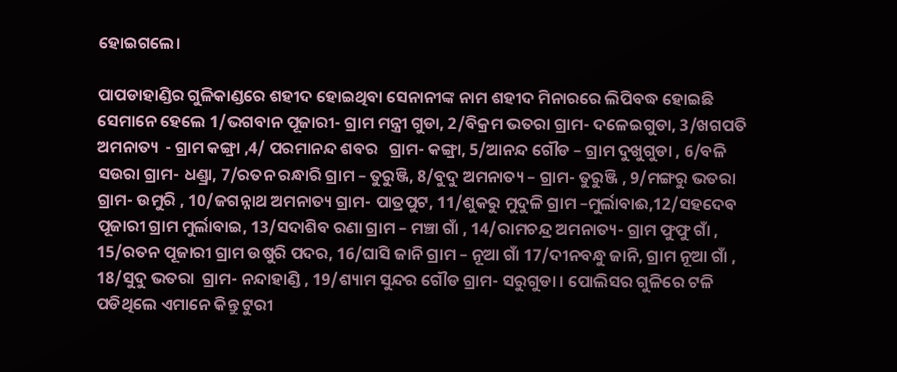ହୋଇଗଲେ।

ପାପଡାହାଣ୍ଡିର ଗୁଳିକାଣ୍ଡରେ ଶହୀଦ ହୋଇଥିବା ସେନାନୀଙ୍କ ନାମ ଶହୀଦ ମିନାରରେ ଲିପିବଦ୍ଧ ହୋଇଛି ସେମାନେ ହେଲେ 1/ଭଗବାନ ପୂଜାରୀ- ଗ୍ରାମ ମନ୍ତ୍ରୀ ଗୁଡା, 2/ବିକ୍ରମ ଭତରା ଗ୍ରାମ- ଦଳେଇଗୁଡା, 3/ଖଗପତି ଅମନାତ୍ୟ  - ଗ୍ରାମ କଙ୍ଗ୍ରା ,4/ ପରମାନନ୍ଦ ଶବର   ଗ୍ରାମ- କଙ୍ଗ୍ରା, 5/ଆନନ୍ଦ ଗୌଡ – ଗ୍ରାମ ଦୁଖୁଗୁଡା , 6/ବଳି ସଉରା ଗ୍ରାମ- ଧଣ୍ଡ୍ରା, 7/ରତନ ରନ୍ଧାରି ଗ୍ରାମ – ତୁରୁଞ୍ଜି, 8/ବୁଦୁ ଅମନାତ୍ୟ – ଗ୍ରାମ- ତୁରୁଞ୍ଜି , 9/ମଙ୍ଗରୁ ଭତରା ଗ୍ରାମ- ଉମୁରି , 10/ଜଗନ୍ନାଥ ଅମନାତ୍ୟ ଗ୍ରାମ- ପାତ୍ରପୁଟ, 11/ଶୁକରୁ ମୁଦୁଳି ଗ୍ରାମ –ମୁର୍ଲାବାଈ,12/ସହଦେବ ପୂଜାରୀ ଗ୍ରାମ ମୁର୍ଲାବାଇ, 13/ସଦାଶିବ ରଣା ଗ୍ରାମ – ମଞ୍ଚା ଗାଁ , 14/ରାମଚନ୍ଦ୍ର ଅମନାତ୍ୟ- ଗ୍ରାମ ଫୁଫୁ ଗାଁ , 15/ରତନ ପୂଜାରୀ ଗ୍ରାମ ଉଷୁରି ପଦର, 16/ଘାସି ଜାନି ଗ୍ରାମ – ନୂଆ ଗାଁ 17/ଦୀନବନ୍ଧୁ ଜାନି, ଗ୍ରାମ ନୂଆ ଗାଁ , 18/ସୁଦୁ ଭତରା  ଗ୍ରାମ- ନନ୍ଦାହାଣ୍ଡି , 19/ଶ୍ୟାମ ସୁନ୍ଦର ଗୌଡ ଗ୍ରାମ- ସରୁଗୁଡା । ପୋଲିସର ଗୁଳିରେ ଟଳି ପଡିଥିଲେ ଏମାନେ କିନ୍ତୁ ଟୁରୀ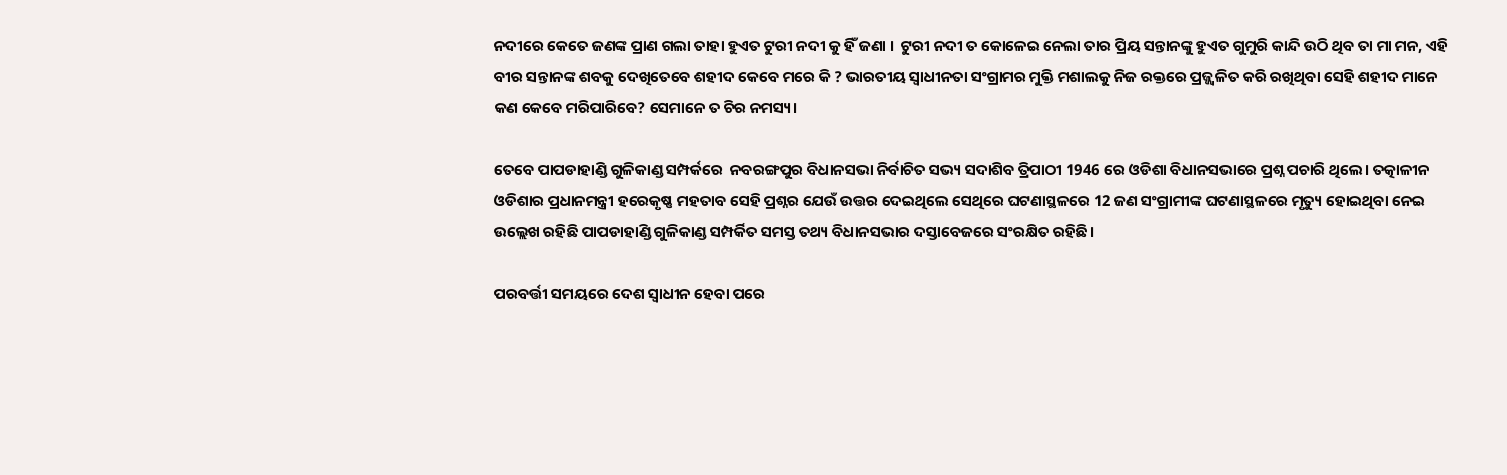ନଦୀରେ କେତେ ଜଣଙ୍କ ପ୍ରାଣ ଗଲା ତାହା ହୁଏତ ଟୁରୀ ନଦୀ କୁ ହିଁ ଜଣା ।  ଟୁରୀ ନଦୀ ତ କୋଳେଇ ନେଲା ତାର ପ୍ରିୟ ସନ୍ତାନଙ୍କୁ ହୁଏତ ଗୁମୁରି କାନ୍ଦି ଉଠି ଥିବ ତା ମା ମନ, ଏହି ବୀର ସନ୍ତାନଙ୍କ ଶବକୁ ଦେଖିତେବେ ଶହୀଦ କେବେ ମରେ କି ? ଭାରତୀୟ ସ୍ଵାଧୀନତା ସଂଗ୍ରାମର ମୁକ୍ତି ମଶାଲକୁ ନିଜ ରକ୍ତରେ ପ୍ରଜ୍ଜ୍ଵଳିତ କରି ରଖିଥିବା ସେହି ଶହୀଦ ମାନେ କଣ କେବେ ମରିପାରିବେ? ସେମାନେ ତ ଚିର ନମସ୍ୟ।

ତେବେ ପାପଡାହାଣ୍ଡି ଗୁଳିକାଣ୍ଡ ସମ୍ପର୍କରେ  ନବରଙ୍ଗପୁର ବିଧାନସଭା ନିର୍ବାଚିତ ସଭ୍ୟ ସଦାଶିବ ତ୍ରିପାଠୀ 1946 ରେ ଓଡିଶା ବିଧାନସଭାରେ ପ୍ରଶ୍ନ ପଚାରି ଥିଲେ। ତତ୍କାଳୀନ ଓଡିଶାର ପ୍ରଧାନମନ୍ତ୍ରୀ ହରେକୃଷ୍ଣ ମହତାବ ସେହି ପ୍ରଶ୍ନର ଯେଉଁ ଉତ୍ତର ଦେଇଥିଲେ ସେଥିରେ ଘଟଣାସ୍ଥଳରେ 12 ଜଣ ସଂଗ୍ରାମୀଙ୍କ ଘଟଣାସ୍ଥଳରେ ମୃତ୍ୟୁ ହୋଇଥିବା ନେଇ ଉଲ୍ଲେଖ ରହିଛି ପାପଡାହାଣ୍ଡି ଗୁଳିକାଣ୍ଡ ସମ୍ପର୍କିତ ସମସ୍ତ ତଥ୍ୟ ବିଧାନସଭାର ଦସ୍ତାବେଜରେ ସଂରକ୍ଷିତ ରହିଛି।

ପରବର୍ତ୍ତୀ ସମୟରେ ଦେଶ ସ୍ଵାଧୀନ ହେବା ପରେ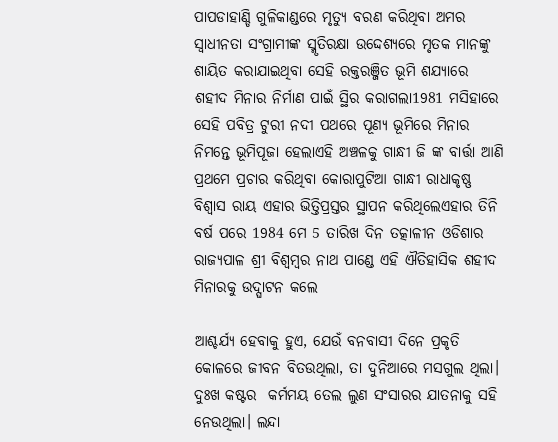ପାପଡାହାଣ୍ଡି ଗୁଳିକାଣ୍ଡରେ ମୃତ୍ୟୁ ବରଣ କରିଥିବା ଅମର ସ୍ଵାଧୀନତା ସଂଗ୍ରାମୀଙ୍କ ସ୍ମୃତିରକ୍ଷା ଉଦ୍ଦେଶ୍ୟରେ ମୃତକ ମାନଙ୍କୁ ଶାୟିତ କରାଯାଇଥିବା ସେହି ରକ୍ତରଞ୍ଜିତ ଭୂମି ଶଯ୍ୟାରେ ଶହୀଦ ମିନାର ନିର୍ମାଣ ପାଇଁ ସ୍ଥିର କରାଗଲା1981 ମସିହାରେ ସେହି ପବିତ୍ର ଟୁରୀ ନଦୀ ପଥରେ ପୂଣ୍ୟ ଭୂମିରେ ମିନାର ନିମନ୍ତେ ଭୂମିପୂଜା ହେଲାଏହି ଅଞ୍ଚଳକୁ ଗାନ୍ଧୀ ଜି ଙ୍କ ବାର୍ତ୍ତା ଆଣି ପ୍ରଥମେ ପ୍ରଚାର କରିଥିବା କୋରାପୁଟିଆ ଗାନ୍ଧୀ ରାଧାକୃଷ୍ଣ ବିଶ୍ଵାସ ରାୟ ଏହାର ଭିତ୍ତିପ୍ରସ୍ତର ସ୍ଥାପନ କରିଥିଲେଏହାର ତିନି ବର୍ଷ ପରେ 1984 ମେ 5 ତାରିଖ ଦିନ ତତ୍କାଳୀନ ଓଡିଶାର ରାଜ୍ୟପାଳ ଶ୍ରୀ ବିଶ୍ଵମ୍ବର ନାଥ ପାଣ୍ଡେ ଏହି ଐତିହାସିକ ଶହୀଦ ମିନାରକୁ ଉଦ୍ଘାଟନ କଲେ

ଆଶ୍ଚର୍ଯ୍ୟ ହେବାକୁ ହୁଏ, ଯେଉଁ ବନବାସୀ ଦିନେ ପ୍ରକୃତି କୋଳରେ ଜୀବନ ବିତଉଥିଲା, ତା ଦୁନିଆରେ ମସଗୁଲ ଥିଲା। ଦୁଃଖ କଷ୍ଟର  କର୍ମମୟ ତେଲ ଲୁଣ ସଂସାରର ଯାତନାକୁ ସହି ନେଉଥିଲା। ଲନ୍ଦା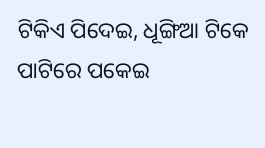ଟିକିଏ ପିଦେଇ, ଧୂଙ୍ଗିଆ ଟିକେ ପାଟିରେ ପକେଇ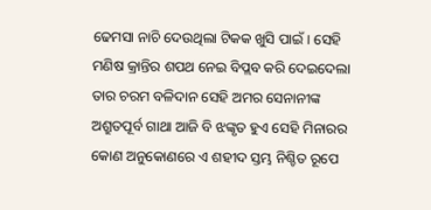ଢେମସା ନାଚି ଦେଉଥିଲା ଟିକକ ଖୁସି ପାଇଁ। ସେହି ମଣିଷ କ୍ରାନ୍ତିର ଶପଥ ନେଇ ବିପ୍ଲବ କରି ଦେଇଦେଲା ତାର ଚରମ ବଳିଦାନ ସେହି ଅମର ସେନାନୀଙ୍କ ଅଶ୍ରୁତପୂର୍ବ ଗାଥା ଆଜି ବି ଝଙ୍କୃତ ହୁଏ ସେହି ମିନାରର କୋଣ ଅନୁକୋଣରେ ଏ ଶହୀଦ ସ୍ତମ୍ଭ ନିଶ୍ଚିତ ରୂପେ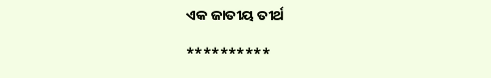ଏକ ଜାତୀୟ ତୀର୍ଥ

**********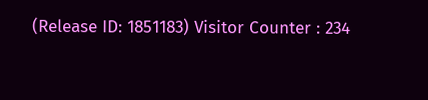(Release ID: 1851183) Visitor Counter : 234